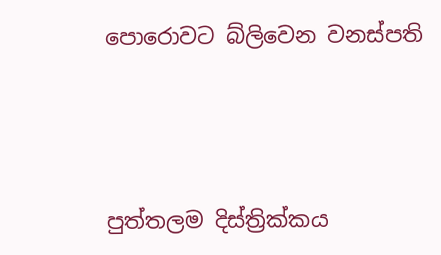පොරොවට බ්ලිවෙන වනස්පති




පුත්තලම දිස්ත්‍රික්කය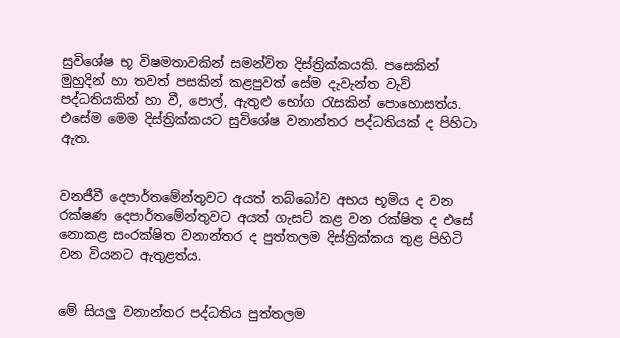සුවිශේෂ භූ විෂමතාවකින් සමන්විත දිස්ත්‍රික්කයකි. පසෙකින් මුහුදින් හා තවත් පසකින් කළපුවත් සේම දැවැන්ත වැව් පද්ධතියකින් හා වී, පොල්, ඇතුළු භෝග රැසකින් පොහොසත්ය. එසේම මෙම දිස්ත්‍රික්කයට සුවිශේෂ වනාන්තර පද්ධතියක් ද පිහිටා ඇත.


වනජීවී දෙපාර්තමේන්තුවට අයත් තබ්බෝව අභය භූමිය ද වන රක්ෂණ දෙපාර්තමේන්තුවට අයත් ගැසට් කළ වන රක්ෂිත ද එසේ නොකළ සංරක්ෂිත වනාන්තර ද පුත්තලම දිස්ත්‍රික්කය තුළ පිහිටි වන වියනට ඇතුළත්ය.


මේ සියලු‍ වනාන්තර පද්ධතිය පුත්තලම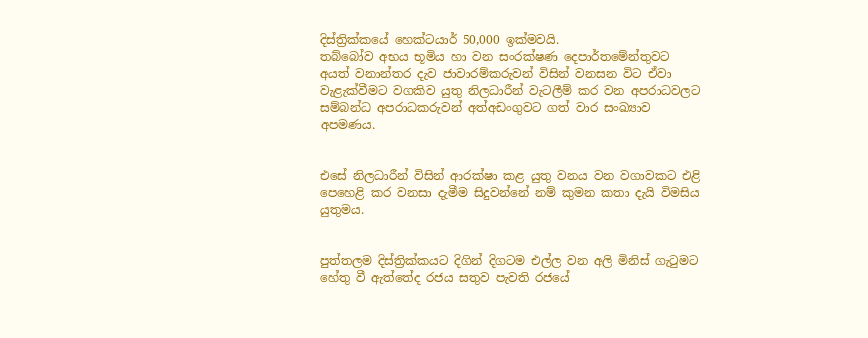දිස්ත්‍රික්කයේ හෙක්ටයාර් 50,000 ඉක්මවයි.
තබ්බෝව අභය භූමිය හා වන සංරක්ෂණ දෙපාර්තමේන්තුවට අයත් වනාන්තර දැව ජාවාරම්කරුවන් විසින් වනසන විට ඒවා වැළැක්වීමට වගකිව යුතු නිලධාරීන් වැටලීම් කර වන අපරාධවලට සම්බන්ධ අපරාධකරුවන් අත්අඩංගුවට ගත් වාර සංඛ්‍යාව අපමණය.


එසේ නිලධාරීන් විසින් ආරක්ෂා කළ යුතු වනය වන වගාවකට එළි පෙහෙළි කර වනසා දැමීම සිදුවන්නේ නම් කුමන කතා දැයි විමසිය යුතුමය.


පුත්තලම දිස්ත්‍රික්කයට දිගින් දිගටම එල්ල වන අලි මිනිස් ගැටුමට හේතු වී ඇත්තේද රජය සතුව පැවති රජයේ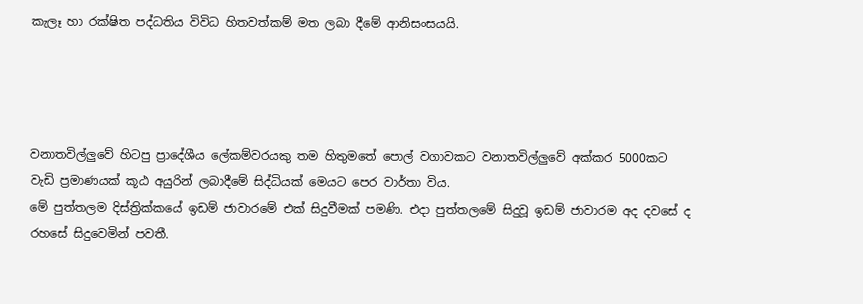කැලෑ හා රක්ෂිත පද්ධතිය විවිධ හිතවත්කම් මත ලබා දීමේ ආනිසංසයයි.




වනාතවිල්ලුවේ හිටපු ප්‍රාදේශීය ලේකම්වරයකු තම හිතුමතේ පොල් වගාවකට වනාතවිල්ලු‍වේ අක්කර 5000කට වැඩි ප්‍රමාණයක් කූඨ අයුරින් ලබාදීමේ සිද්ධියක් මෙයට පෙර වාර්තා විය.
මේ පුත්තලම දිස්ත්‍රික්කයේ ඉඩම් ජාවාරමේ එක් සිදුවීමක් පමණි. එද‌ා පුත්තලමේ සිදුවූ ඉඩම් ජාවාරම අද දවසේ ද රහසේ සිදුවෙමින් පවතී.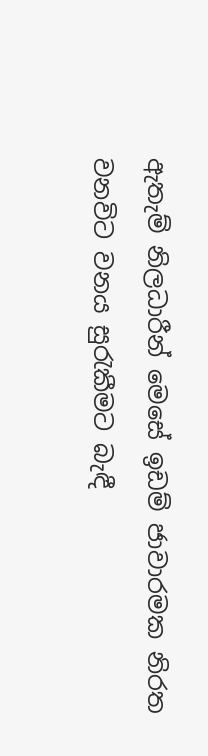ඇතැම් නිලධාරීන් මෙසේ ඉඩම් ජාවාරමක නිරත වනවිට වනය සුරැකීමට බැඳී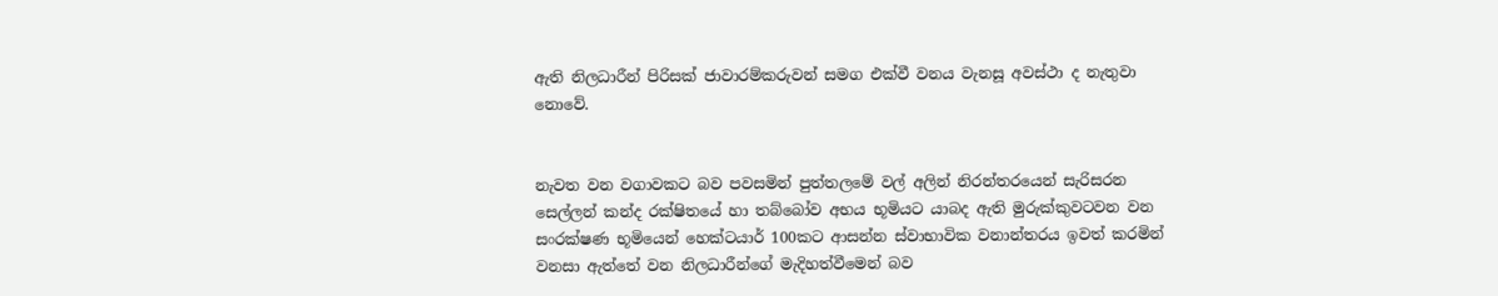ඇති නිලධාරීන් පිරිසක් ජාවාරම්කරුවන් සමග එක්වී වනය වැනසූ අවස්ථා ද නැතුවා නොවේ.


නැවත වන වගාවකට බව පවසමින් පුත්තලමේ වල් අලින් නිරන්තරයෙන් සැරිසරන සෙල්ලන් කන්ද රක්ෂිතයේ හා තබ්බෝව අභය භූමියට යාබද ඇති මුරුක්කුවටවන වන සංරක්ෂණ භූමියෙන් හෙක්ටයාර් 100කට ආසන්න ස්වාභාවික වනාන්තරය ඉවත් කරමින් වනසා ඇත්තේ වන නිලධාරීන්ගේ මැදිහත්වීමෙන් බව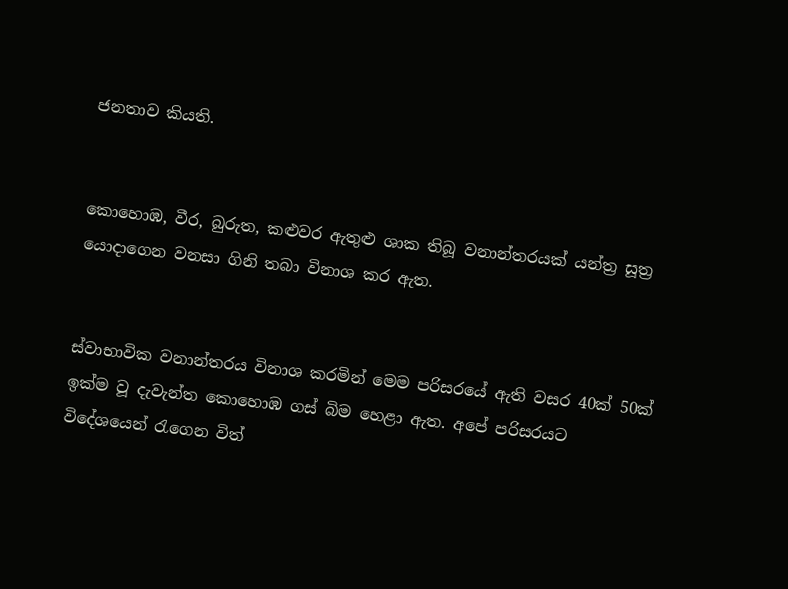ජනතාව කියති.


කොහොඹ, වීර, බුරුත, කළුවර ඇතුළු ශාක තිබූ වනාන්තරයක් යන්ත්‍ර සූත්‍ර යොද‌ාගෙන වනසා ගිනි තබා විනාශ කර ඇත.


ස්වාභාවික වනාන්තරය විනාශ කරමින් මෙම පරිසරයේ ඇති වසර 40ක් 50ක් ඉක්ම වූ දැවැන්ත කොහොඹ ගස් බිම හෙළා ඇත. අපේ පරිසරයට විදේශයෙන් රැගෙන විත්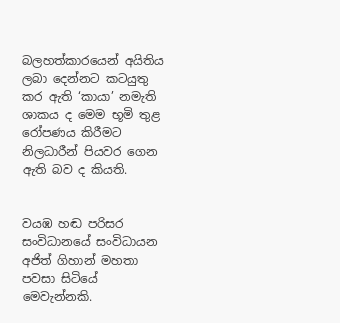බලහත්කාරයෙන් අයිතිය ලබා දෙන්නට කටයුතු කර ඇති ‘කායා’ නමැති ශාකය ද මෙම භූමි තුළ රෝපණය කිරීමට නිලධාරීන් පියවර ගෙන ඇති බව ද කියති.


වයඹ හඬ පරිසර සංවිධානයේ සංවිධායන අජිත් ගිහාන් මහතා පවසා සිටියේ මෙවැන්නකි.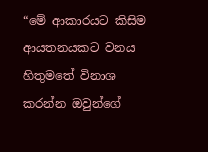“මේ ආකාරයට කිසිම ආයතනයකට වනය හිතුමතේ විනාශ කරන්න ඔවුන්ගේ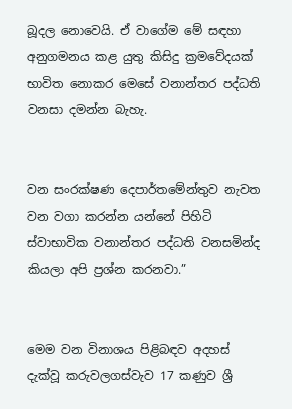බූදල නොවෙයි. ඒ වාගේම මේ සඳහා අනුගමනය කළ යුතු කිසිදු ක්‍රමවේදයක් භාවිත නොකර මෙසේ වනාන්තර පද්ධති වනසා දමන්න බැහැ.


වන සංරක්ෂණ දෙපාර්තමේන්තුව නැවත වන වගා කරන්න යන්නේ පිහිටි ස්වාභාවික වනාන්තර පද්ධති වනසමින්ද කියලා අපි ප්‍රශ්න කරනවා.”


මෙම වන විනාශය පිළිබඳව අදහස් දැක්වූ කරුවලගස්වැව 17 කණුව ශ්‍රී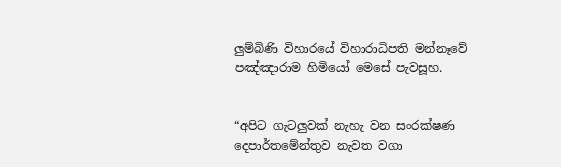ලු‍ම්බිණි විහාරයේ විහාරාධිපති මන්නෑවේ පඤ්ඤාරාම හිමියෝ මෙසේ පැවසූහ.


“අපිට ගැටලුවක් නැහැ වන සංරක්ෂණ දෙපාර්තමේන්තුව නැවත වගා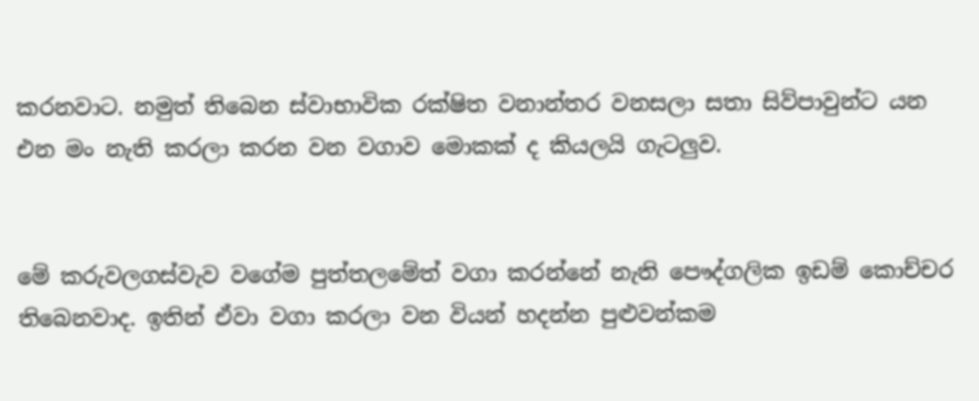කරනවාට. නමුත් තිබෙන ස්වාභාවික රක්ෂිත වනාන්තර වනසලා සතා සිව්පාවුන්ට යන එන මං නැති කරලා කරන වන වගාව මොකක් ද කියලයි ගැටලුව.


මේ කරුවලගස්වැව වගේම පුත්තලමේත් වගා කරන්නේ නැති පෞද්ගලික ඉඩම් කොච්චර තිබෙනවාද. ඉතින් ඒවා වගා කරලා වන වියන් හදන්න පුළුවන්කම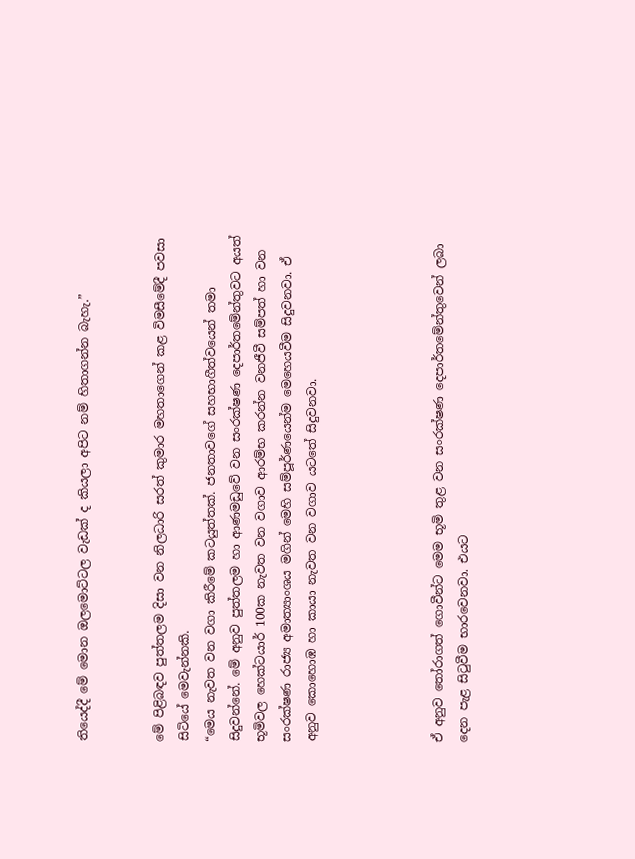තියෙද්දී මේ මොන ඔලමොට්ටල වැඩක් ද කියලා අපිට නම් හිතාගන්න බැහැ.”


මේ පිළිබඳව පුත්තලම දිසා වන නිලධාරි සරත් කුමාර මහතාගෙන් කළ විමසීමේදී පවසා සිටියේ මෙවැන්නකි.
“මෙය නැවත වන වගා කිරීමේ කටයුත්තක්. ජනතාවගේ සහභාගීත්වයෙන් තමා සිදුවන්නේ. මේ අනුව පුත්තලම හා ආණමඩුවේ වන සංරක්ෂණ දෙපාර්තමේන්තුවට අයත් භූමිවල හෙක්ටයාර් 100ක නැවත වන වගාව ආරම්භ කරන්න වනජීවී සම්පත් හා වන සංරක්ෂණ රාජ්‍ය අමාත්‍යාංශය මගින් මෙහි සම්පූර්ණයෙන්ම මෙහෙයවීම සිදුවනවා. ඒ අනුව කොහොඹ හා කායා නැවත වන වගාව යටතේ සිදුවනවා.




ඒ අනුව තෝරාගත් ගොවීන්ට මෙම භූමි තුළ වන සංරක්ෂණ දෙපාර්තමේන්තුවෙන් ලබා දෙන පැළ සිටුවීම භාරවෙනවා. එයට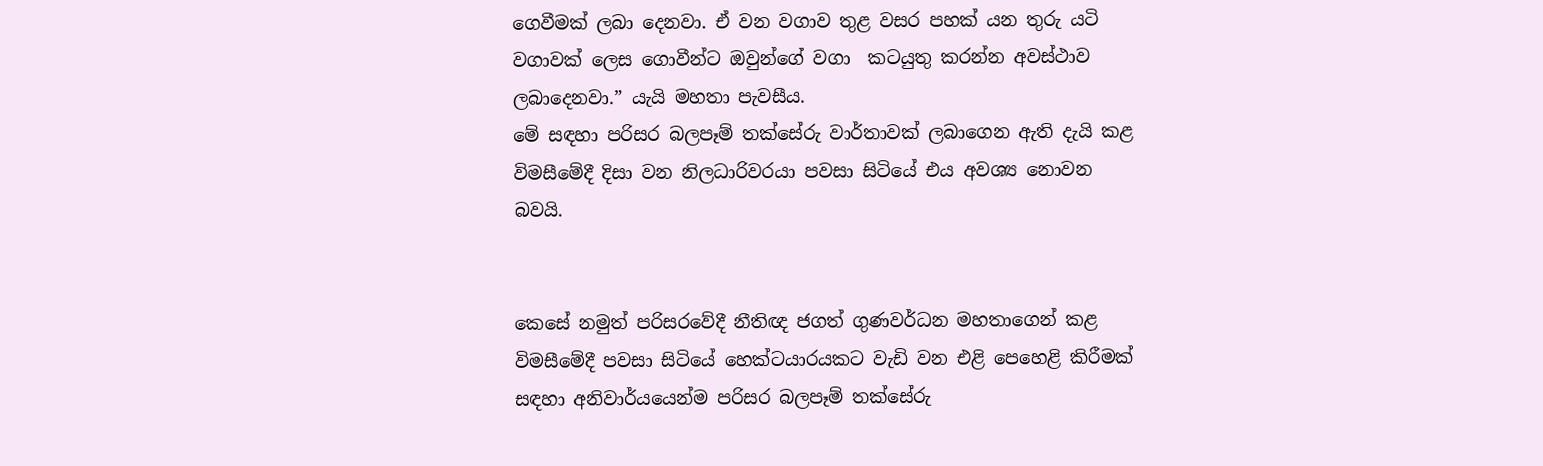ගෙවීමක් ලබා දෙනවා. ඒ වන වගාව තුළ වසර පහක් යන තුරු යටි වගාවක් ලෙස ගොවීන්ට ඔවුන්ගේ වගා  කටයුතු කරන්න අවස්ථාව ලබාදෙනවා.” යැයි මහතා පැවසීය.
මේ සඳහා පරිසර බලපෑම් තක්සේරු වාර්තාවක් ලබාගෙන ඇති දැයි කළ විමසීමේදී දිසා වන නිලධාරිවරයා පවසා සිටියේ එය අවශ්‍ය නොවන බවයි.


කෙසේ නමුත් පරිසරවේදී නීතිඥ ජගත් ගුණවර්ධන මහතාගෙන් කළ විමසීමේදී පවසා සිටියේ හෙක්ටයාරයකට වැඩි වන එළි පෙහෙළි කිරීමක් සඳහා අනිවාර්යයෙන්ම පරිසර බලපෑම් තක්සේරු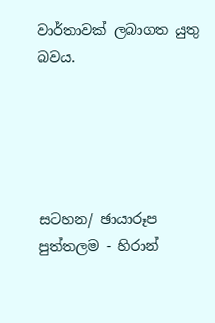වාර්තාවක් ලබාගත යුතු බවය.





සටහන/ ඡායාරූප
පුත්තලම - හිරාන්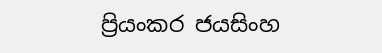ප්‍රියංකර ජයසිංහ